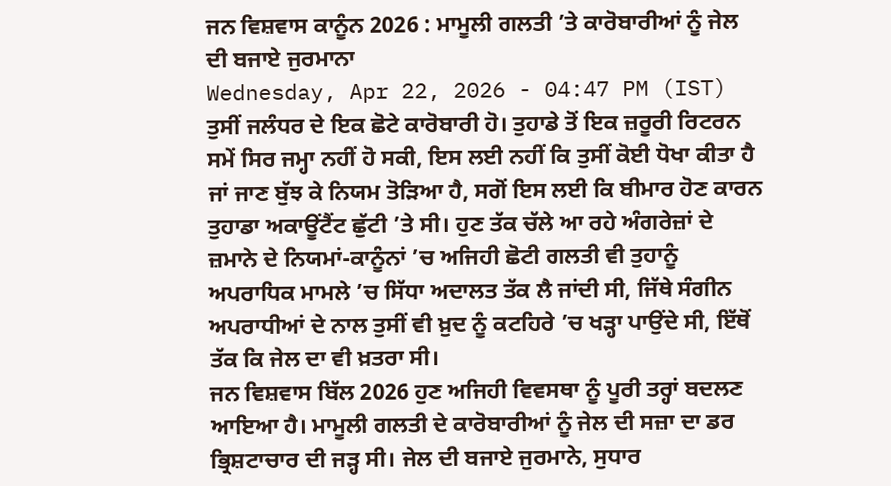ਜਨ ਵਿਸ਼ਵਾਸ ਕਾਨੂੰਨ 2026 : ਮਾਮੂਲੀ ਗਲਤੀ ’ਤੇ ਕਾਰੋਬਾਰੀਆਂ ਨੂੰ ਜੇਲ ਦੀ ਬਜਾਏ ਜੁਰਮਾਨਾ
Wednesday, Apr 22, 2026 - 04:47 PM (IST)
ਤੁਸੀਂ ਜਲੰਧਰ ਦੇ ਇਕ ਛੋਟੇ ਕਾਰੋਬਾਰੀ ਹੋ। ਤੁਹਾਡੇ ਤੋਂ ਇਕ ਜ਼ਰੂਰੀ ਰਿਟਰਨ ਸਮੇਂ ਸਿਰ ਜਮ੍ਹਾ ਨਹੀਂ ਹੋ ਸਕੀ, ਇਸ ਲਈ ਨਹੀਂ ਕਿ ਤੁਸੀਂ ਕੋਈ ਧੋਖਾ ਕੀਤਾ ਹੈ ਜਾਂ ਜਾਣ ਬੁੱਝ ਕੇ ਨਿਯਮ ਤੋੜਿਆ ਹੈ, ਸਗੋਂ ਇਸ ਲਈ ਕਿ ਬੀਮਾਰ ਹੋਣ ਕਾਰਨ ਤੁਹਾਡਾ ਅਕਾਊਂਟੈਂਟ ਛੁੱਟੀ ’ਤੇ ਸੀ। ਹੁਣ ਤੱਕ ਚੱਲੇ ਆ ਰਹੇ ਅੰਗਰੇਜ਼ਾਂ ਦੇ ਜ਼ਮਾਨੇ ਦੇ ਨਿਯਮਾਂ-ਕਾਨੂੰਨਾਂ ’ਚ ਅਜਿਹੀ ਛੋਟੀ ਗਲਤੀ ਵੀ ਤੁਹਾਨੂੰ ਅਪਰਾਧਿਕ ਮਾਮਲੇ ’ਚ ਸਿੱਧਾ ਅਦਾਲਤ ਤੱਕ ਲੈ ਜਾਂਦੀ ਸੀ, ਜਿੱਥੇ ਸੰਗੀਨ ਅਪਰਾਧੀਆਂ ਦੇ ਨਾਲ ਤੁਸੀਂ ਵੀ ਖ਼ੁਦ ਨੂੰ ਕਟਹਿਰੇ ’ਚ ਖੜ੍ਹਾ ਪਾਉਂਦੇ ਸੀ, ਇੱਥੋਂ ਤੱਕ ਕਿ ਜੇਲ ਦਾ ਵੀ ਖ਼ਤਰਾ ਸੀ।
ਜਨ ਵਿਸ਼ਵਾਸ ਬਿੱਲ 2026 ਹੁਣ ਅਜਿਹੀ ਵਿਵਸਥਾ ਨੂੰ ਪੂਰੀ ਤਰ੍ਹਾਂ ਬਦਲਣ ਆਇਆ ਹੈ। ਮਾਮੂਲੀ ਗਲਤੀ ਦੇ ਕਾਰੋਬਾਰੀਆਂ ਨੂੰ ਜੇਲ ਦੀ ਸਜ਼ਾ ਦਾ ਡਰ ਭ੍ਰਿਸ਼ਟਾਚਾਰ ਦੀ ਜੜ੍ਹ ਸੀ। ਜੇਲ ਦੀ ਬਜਾਏ ਜੁਰਮਾਨੇ, ਸੁਧਾਰ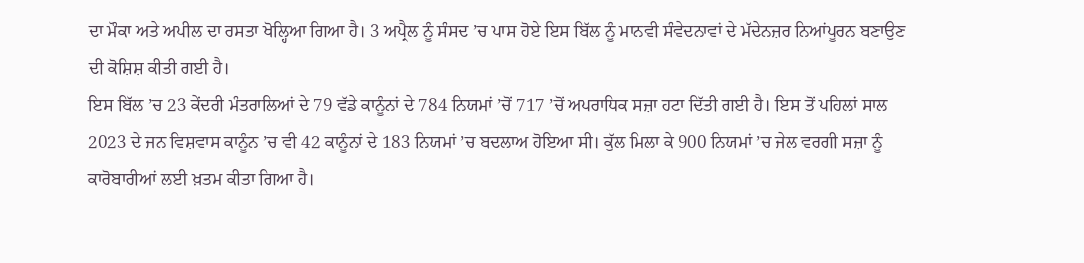ਦਾ ਮੌਕਾ ਅਤੇ ਅਪੀਲ ਦਾ ਰਸਤਾ ਖੋਲ੍ਹਿਆ ਗਿਆ ਹੈ। 3 ਅਪ੍ਰੈਲ ਨੂੰ ਸੰਸਦ ’ਚ ਪਾਸ ਹੋਏ ਇਸ ਬਿੱਲ ਨੂੰ ਮਾਨਵੀ ਸੰਵੇਦਨਾਵਾਂ ਦੇ ਮੱਦੇਨਜ਼ਰ ਨਿਆਂਪੂਰਨ ਬਣਾਉਣ ਦੀ ਕੋਸ਼ਿਸ਼ ਕੀਤੀ ਗਈ ਹੈ।
ਇਸ ਬਿੱਲ ’ਚ 23 ਕੇਂਦਰੀ ਮੰਤਰਾਲਿਆਂ ਦੇ 79 ਵੱਡੇ ਕਾਨੂੰਨਾਂ ਦੇ 784 ਨਿਯਮਾਂ ’ਚੋਂ 717 ’ਚੋਂ ਅਪਰਾਧਿਕ ਸਜ਼ਾ ਹਟਾ ਦਿੱਤੀ ਗਈ ਹੈ। ਇਸ ਤੋਂ ਪਹਿਲਾਂ ਸਾਲ 2023 ਦੇ ਜਨ ਵਿਸ਼ਵਾਸ ਕਾਨੂੰਨ ’ਚ ਵੀ 42 ਕਾਨੂੰਨਾਂ ਦੇ 183 ਨਿਯਮਾਂ ’ਚ ਬਦਲਾਅ ਹੋਇਆ ਸੀ। ਕੁੱਲ ਮਿਲਾ ਕੇ 900 ਨਿਯਮਾਂ ’ਚ ਜੇਲ ਵਰਗੀ ਸਜ਼ਾ ਨੂੰ ਕਾਰੋਬਾਰੀਆਂ ਲਈ ਖ਼ਤਮ ਕੀਤਾ ਗਿਆ ਹੈ।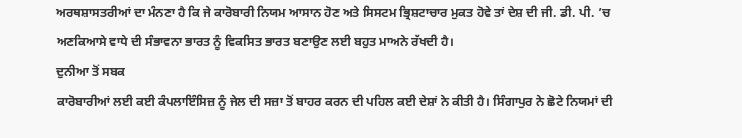ਅਰਥਸ਼ਾਸਤਰੀਆਂ ਦਾ ਮੰਨਣਾ ਹੈ ਕਿ ਜੇ ਕਾਰੋਬਾਰੀ ਨਿਯਮ ਆਸਾਨ ਹੋਣ ਅਤੇ ਸਿਸਟਮ ਭ੍ਰਿਸ਼ਟਾਚਾਰ ਮੁਕਤ ਹੋਵੇ ਤਾਂ ਦੇਸ਼ ਦੀ ਜੀ. ਡੀ. ਪੀ. ’ਚ ਅਣਕਿਆਸੇ ਵਾਧੇ ਦੀ ਸੰਭਾਵਨਾ ਭਾਰਤ ਨੂੰ ਵਿਕਸਿਤ ਭਾਰਤ ਬਣਾਉਣ ਲਈ ਬਹੁਤ ਮਾਅਨੇ ਰੱਖਦੀ ਹੈ।
ਦੁਨੀਆ ਤੋਂ ਸਬਕ
ਕਾਰੋਬਾਰੀਆਂ ਲਈ ਕਈ ਕੰਪਲਾਇੰਸਿਜ਼ ਨੂੰ ਜੇਲ ਦੀ ਸਜ਼ਾ ਤੋਂ ਬਾਹਰ ਕਰਨ ਦੀ ਪਹਿਲ ਕਈ ਦੇਸ਼ਾਂ ਨੇ ਕੀਤੀ ਹੈ। ਸਿੰਗਾਪੁਰ ਨੇ ਛੋਟੇ ਨਿਯਮਾਂ ਦੀ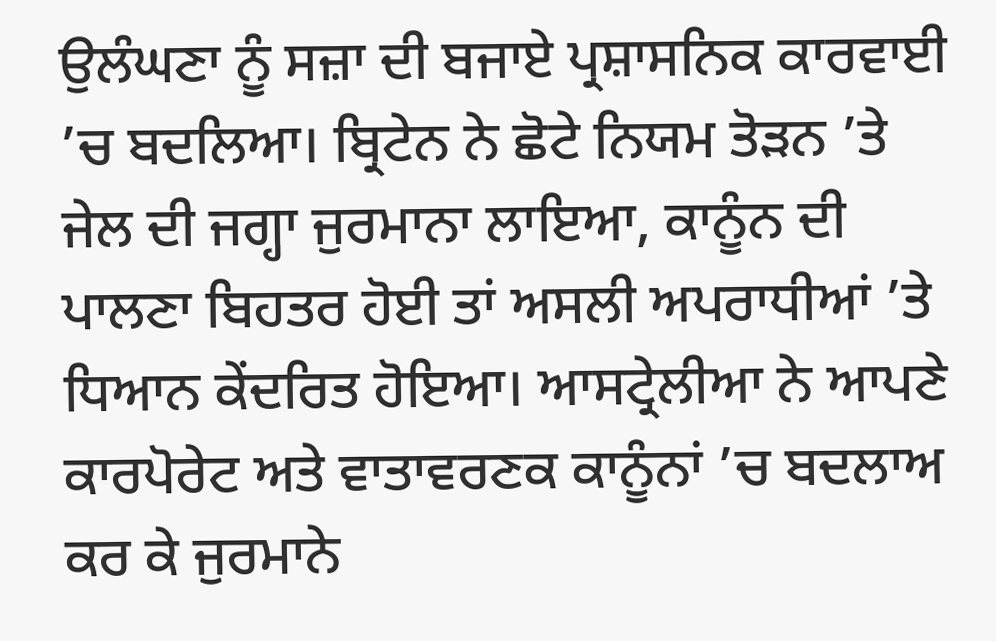ਉਲੰਘਣਾ ਨੂੰ ਸਜ਼ਾ ਦੀ ਬਜਾਏ ਪ੍ਰਸ਼ਾਸਨਿਕ ਕਾਰਵਾਈ ’ਚ ਬਦਲਿਆ। ਬ੍ਰਿਟੇਨ ਨੇ ਛੋਟੇ ਨਿਯਮ ਤੋੜਨ ’ਤੇ ਜੇਲ ਦੀ ਜਗ੍ਹਾ ਜੁਰਮਾਨਾ ਲਾਇਆ, ਕਾਨੂੰਨ ਦੀ ਪਾਲਣਾ ਬਿਹਤਰ ਹੋਈ ਤਾਂ ਅਸਲੀ ਅਪਰਾਧੀਆਂ ’ਤੇ ਧਿਆਨ ਕੇਂਦਰਿਤ ਹੋਇਆ। ਆਸਟ੍ਰੇਲੀਆ ਨੇ ਆਪਣੇ ਕਾਰਪੋਰੇਟ ਅਤੇ ਵਾਤਾਵਰਣਕ ਕਾਨੂੰਨਾਂ ’ਚ ਬਦਲਾਅ ਕਰ ਕੇ ਜੁਰਮਾਨੇ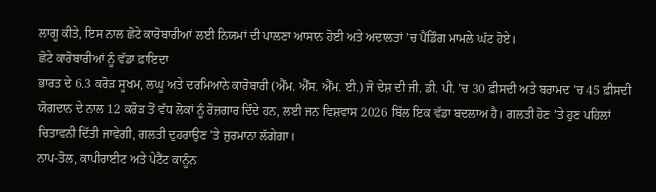ਲਾਗੂ ਕੀਤੇ, ਇਸ ਨਾਲ ਛੋਟੇ ਕਾਰੋਬਾਰੀਆਂ ਲਈ ਨਿਯਮਾਂ ਦੀ ਪਾਲਣਾ ਆਸਾਨ ਹੋਈ ਅਤੇ ਅਦਾਲਤਾਂ ’ਚ ਪੈਂਡਿੰਗ ਮਾਮਲੇ ਘੱਟ ਹੋਏ।
ਛੋਟੇ ਕਾਰੋਬਾਰੀਆਂ ਨੂੰ ਵੱਡਾ ਫ਼ਾਇਦਾ
ਭਾਰਤ ਦੇ 6.3 ਕਰੋੜ ਸੂਖਮ, ਲਘੂ ਅਤੇ ਦਰਮਿਆਨੇ ਕਾਰੋਬਾਰੀ (ਐੱਮ. ਐੱਸ. ਐੱਮ. ਈ.) ਜੋ ਦੇਸ਼ ਦੀ ਜੀ. ਡੀ. ਪੀ. ’ਚ 30 ਫ਼ੀਸਦੀ ਅਤੇ ਬਰਾਮਦ ’ਚ 45 ਫ਼ੀਸਦੀ ਯੋਗਦਾਨ ਦੇ ਨਾਲ 12 ਕਰੋੜ ਤੋਂ ਵੱਧ ਲੋਕਾਂ ਨੂੰ ਰੋਜ਼ਗਾਰ ਦਿੰਦੇ ਹਨ, ਲਈ ਜਨ ਵਿਸ਼ਵਾਸ 2026 ਬਿੱਲ ਇਕ ਵੱਡਾ ਬਦਲਾਅ ਹੈ। ਗਲਤੀ ਹੋਣ ’ਤੇ ਹੁਣ ਪਹਿਲਾਂ ਚਿਤਾਵਨੀ ਦਿੱਤੀ ਜਾਵੇਗੀ, ਗਲਤੀ ਦੁਹਰਾਉਣ ’ਤੇ ਜੁਰਮਾਨਾ ਲੱਗੇਗਾ।
ਨਾਪ-ਤੋਲ, ਕਾਪੀਰਾਈਟ ਅਤੇ ਪੇਟੈਂਟ ਕਾਨੂੰਨ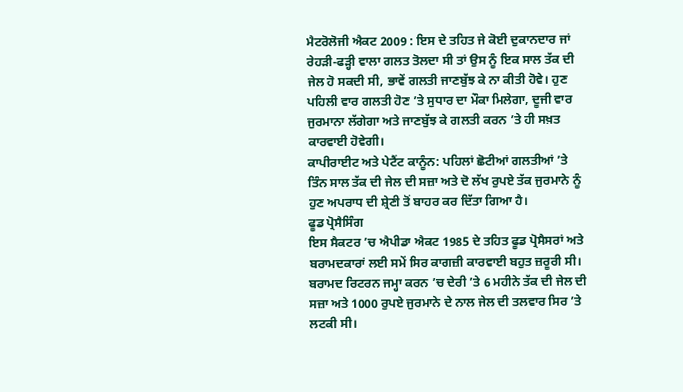ਮੈਟਰੋਲੋਜੀ ਐਕਟ 2009 : ਇਸ ਦੇ ਤਹਿਤ ਜੇ ਕੋਈ ਦੁਕਾਨਦਾਰ ਜਾਂ ਰੇਹੜੀ-ਫੜ੍ਹੀ ਵਾਲਾ ਗਲਤ ਤੋਲਦਾ ਸੀ ਤਾਂ ਉਸ ਨੂੰ ਇਕ ਸਾਲ ਤੱਕ ਦੀ ਜੇਲ ਹੋ ਸਕਦੀ ਸੀ, ਭਾਵੇਂ ਗਲਤੀ ਜਾਣਬੁੱਝ ਕੇ ਨਾ ਕੀਤੀ ਹੋਵੇ। ਹੁਣ ਪਹਿਲੀ ਵਾਰ ਗਲਤੀ ਹੋਣ ’ਤੇ ਸੁਧਾਰ ਦਾ ਮੌਕਾ ਮਿਲੇਗਾ, ਦੂਜੀ ਵਾਰ ਜੁਰਮਾਨਾ ਲੱਗੇਗਾ ਅਤੇ ਜਾਣਬੁੱਝ ਕੇ ਗਲਤੀ ਕਰਨ ’ਤੇ ਹੀ ਸਖ਼ਤ ਕਾਰਵਾਈ ਹੋਵੇਗੀ।
ਕਾਪੀਰਾਈਟ ਅਤੇ ਪੇਟੈਂਟ ਕਾਨੂੰਨ: ਪਹਿਲਾਂ ਛੋਟੀਆਂ ਗਲਤੀਆਂ ’ਤੇ ਤਿੰਨ ਸਾਲ ਤੱਕ ਦੀ ਜੇਲ ਦੀ ਸਜ਼ਾ ਅਤੇ ਦੋ ਲੱਖ ਰੁਪਏ ਤੱਕ ਜੁਰਮਾਨੇ ਨੂੰ ਹੁਣ ਅਪਰਾਧ ਦੀ ਸ਼੍ਰੇਣੀ ਤੋਂ ਬਾਹਰ ਕਰ ਦਿੱਤਾ ਗਿਆ ਹੈ।
ਫੂਡ ਪ੍ਰੋਸੈਸਿੰਗ
ਇਸ ਸੈਕਟਰ ’ਚ ਐਪੀਡਾ ਐਕਟ 1985 ਦੇ ਤਹਿਤ ਫੂਡ ਪ੍ਰੋਸੈਸਰਾਂ ਅਤੇ ਬਰਾਮਦਕਾਰਾਂ ਲਈ ਸਮੇਂ ਸਿਰ ਕਾਗਜ਼ੀ ਕਾਰਵਾਈ ਬਹੁਤ ਜ਼ਰੂਰੀ ਸੀ। ਬਰਾਮਦ ਰਿਟਰਨ ਜਮ੍ਹਾ ਕਰਨ ’ਚ ਦੇਰੀ ’ਤੇ 6 ਮਹੀਨੇ ਤੱਕ ਦੀ ਜੇਲ ਦੀ ਸਜ਼ਾ ਅਤੇ 1000 ਰੁਪਏ ਜੁਰਮਾਨੇ ਦੇ ਨਾਲ ਜੇਲ ਦੀ ਤਲਵਾਰ ਸਿਰ ’ਤੇ ਲਟਕੀ ਸੀ।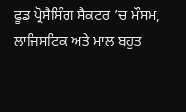ਫੂਡ ਪ੍ਰੋਸੈਸਿੰਗ ਸੈਕਟਰ ’ਚ ਮੌਸਮ, ਲਾਜਿਸਟਿਕ ਅਤੇ ਮਾਲ ਬਹੁਤ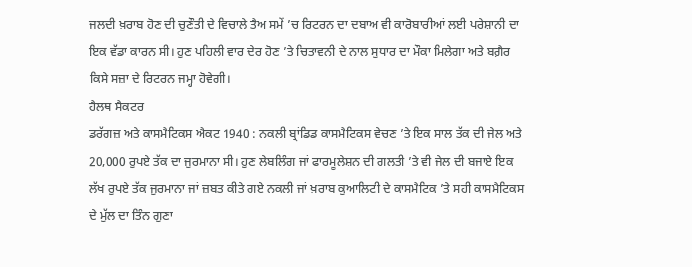ਜਲਦੀ ਖ਼ਰਾਬ ਹੋਣ ਦੀ ਚੁਣੌਤੀ ਦੇ ਵਿਚਾਲੇ ਤੈਅ ਸਮੇਂ ’ਚ ਰਿਟਰਨ ਦਾ ਦਬਾਅ ਵੀ ਕਾਰੋਬਾਰੀਆਂ ਲਈ ਪਰੇਸ਼ਾਨੀ ਦਾ ਇਕ ਵੱਡਾ ਕਾਰਨ ਸੀ। ਹੁਣ ਪਹਿਲੀ ਵਾਰ ਦੇਰ ਹੋਣ ’ਤੇ ਚਿਤਾਵਨੀ ਦੇ ਨਾਲ ਸੁਧਾਰ ਦਾ ਮੌਕਾ ਮਿਲੇਗਾ ਅਤੇ ਬਗ਼ੈਰ ਕਿਸੇ ਸਜ਼ਾ ਦੇ ਰਿਟਰਨ ਜਮ੍ਹਾ ਹੋਵੇਗੀ।
ਹੈਲਥ ਸੈਕਟਰ
ਡਰੱਗਜ਼ ਅਤੇ ਕਾਸਮੈਟਿਕਸ ਐਕਟ 1940 : ਨਕਲੀ ਬ੍ਰਾਂਡਿਡ ਕਾਸਮੈਟਿਕਸ ਵੇਚਣ ’ਤੇ ਇਕ ਸਾਲ ਤੱਕ ਦੀ ਜੇਲ ਅਤੇ 20,000 ਰੁਪਏ ਤੱਕ ਦਾ ਜੁਰਮਾਨਾ ਸੀ। ਹੁਣ ਲੇਬਲਿੰਗ ਜਾਂ ਫਾਰਮੂਲੇਸ਼ਨ ਦੀ ਗਲਤੀ ’ਤੇ ਵੀ ਜੇਲ ਦੀ ਬਜਾਏ ਇਕ ਲੱਖ ਰੁਪਏ ਤੱਕ ਜੁਰਮਾਨਾ ਜਾਂ ਜ਼ਬਤ ਕੀਤੇ ਗਏ ਨਕਲੀ ਜਾਂ ਖ਼ਰਾਬ ਕੁਆਲਿਟੀ ਦੇ ਕਾਸਮੈਟਿਕ ’ਤੇ ਸਹੀ ਕਾਸਮੈਟਿਕਸ ਦੇ ਮੁੱਲ ਦਾ ਤਿੰਨ ਗੁਣਾ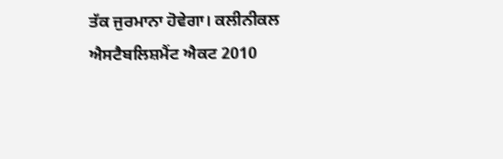ਤੱਕ ਜੁਰਮਾਨਾ ਹੋਵੇਗਾ। ਕਲੀਨੀਕਲ ਐਸਟੈਬਲਿਸ਼ਮੈਂਟ ਐਕਟ 2010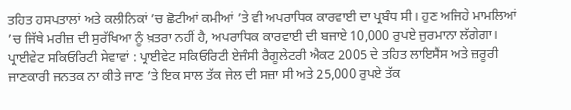ਤਹਿਤ ਹਸਪਤਾਲਾਂ ਅਤੇ ਕਲੀਨਿਕਾਂ ’ਚ ਛੋਟੀਆਂ ਕਮੀਆਂ ’ਤੇ ਵੀ ਅਪਰਾਧਿਕ ਕਾਰਵਾਈ ਦਾ ਪ੍ਰਬੰਧ ਸੀ। ਹੁਣ ਅਜਿਹੇ ਮਾਮਲਿਆਂ ’ਚ ਜਿੱਥੇ ਮਰੀਜ਼ ਦੀ ਸੁਰੱਖਿਆ ਨੂੰ ਖ਼ਤਰਾ ਨਹੀਂ ਹੈ, ਅਪਰਾਧਿਕ ਕਾਰਵਾਈ ਦੀ ਬਜਾਏ 10,000 ਰੁਪਏ ਜੁਰਮਾਨਾ ਲੱਗੇਗਾ।
ਪ੍ਰਾਈਵੇਟ ਸਕਿਓਰਿਟੀ ਸੇਵਾਵਾਂ : ਪ੍ਰਾਈਵੇਟ ਸਕਿਓਰਿਟੀ ਏਜੰਸੀ ਰੈਗੂਲੇਟਰੀ ਐਕਟ 2005 ਦੇ ਤਹਿਤ ਲਾਇਸੈਂਸ ਅਤੇ ਜ਼ਰੂਰੀ ਜਾਣਕਾਰੀ ਜਨਤਕ ਨਾ ਕੀਤੇ ਜਾਣ ’ਤੇ ਇਕ ਸਾਲ ਤੱਕ ਜੇਲ ਦੀ ਸਜ਼ਾ ਸੀ ਅਤੇ 25,000 ਰੁਪਏ ਤੱਕ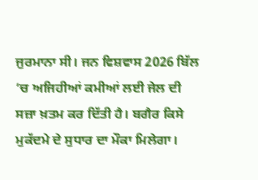ਜੁਰਮਾਨਾ ਸੀ। ਜਨ ਵਿਸ਼ਵਾਸ 2026 ਬਿੱਲ ’ਚ ਅਜਿਹੀਆਂ ਕਮੀਆਂ ਲਈ ਜੇਲ ਦੀ ਸਜ਼ਾ ਖ਼ਤਮ ਕਰ ਦਿੱਤੀ ਹੈ। ਬਗੈਰ ਕਿਸੇ ਮੁਕੱਦਮੇ ਦੇ ਸੁਧਾਰ ਦਾ ਮੌਕਾ ਮਿਲੇਗਾ।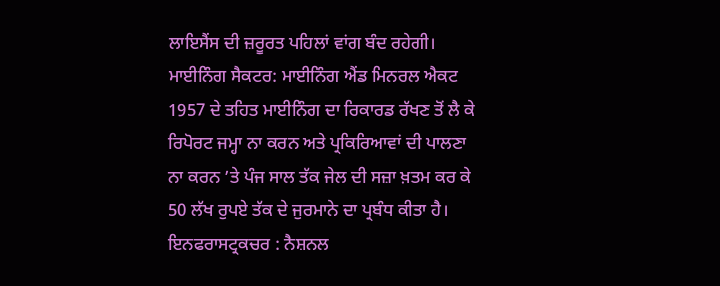ਲਾਇਸੈਂਸ ਦੀ ਜ਼ਰੂਰਤ ਪਹਿਲਾਂ ਵਾਂਗ ਬੰਦ ਰਹੇਗੀ।
ਮਾਈਨਿੰਗ ਸੈਕਟਰ: ਮਾਈਨਿੰਗ ਐਂਡ ਮਿਨਰਲ ਐਕਟ 1957 ਦੇ ਤਹਿਤ ਮਾਈਨਿੰਗ ਦਾ ਰਿਕਾਰਡ ਰੱਖਣ ਤੋਂ ਲੈ ਕੇ ਰਿਪੋਰਟ ਜਮ੍ਹਾ ਨਾ ਕਰਨ ਅਤੇ ਪ੍ਰਕਿਰਿਆਵਾਂ ਦੀ ਪਾਲਣਾ ਨਾ ਕਰਨ ’ਤੇ ਪੰਜ ਸਾਲ ਤੱਕ ਜੇਲ ਦੀ ਸਜ਼ਾ ਖ਼ਤਮ ਕਰ ਕੇ 50 ਲੱਖ ਰੁਪਏ ਤੱਕ ਦੇ ਜੁਰਮਾਨੇ ਦਾ ਪ੍ਰਬੰਧ ਕੀਤਾ ਹੈ।
ਇਨਫਰਾਸਟ੍ਰਕਚਰ : ਨੈਸ਼ਨਲ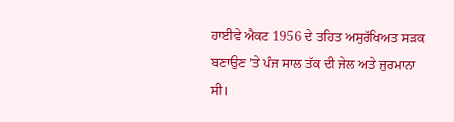ਹਾਈਵੇ ਐਕਟ 1956 ਦੇ ਤਹਿਤ ਅਸੁਰੱਖਿਅਤ ਸੜਕ ਬਣਾਉਣ ’ਤੇ ਪੰਜ ਸਾਲ ਤੱਕ ਦੀ ਜੇਲ ਅਤੇ ਜੁਰਮਾਨਾ ਸੀ।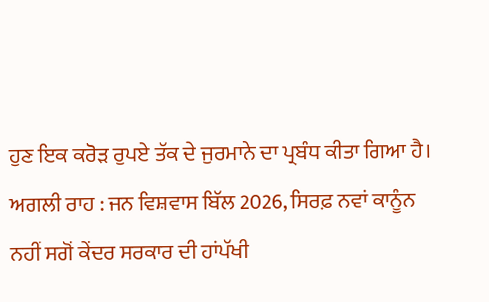ਹੁਣ ਇਕ ਕਰੋੜ ਰੁਪਏ ਤੱਕ ਦੇ ਜੁਰਮਾਨੇ ਦਾ ਪ੍ਰਬੰਧ ਕੀਤਾ ਗਿਆ ਹੈ।
ਅਗਲੀ ਰਾਹ : ਜਨ ਵਿਸ਼ਵਾਸ ਬਿੱਲ 2026, ਸਿਰਫ਼ ਨਵਾਂ ਕਾਨੂੰਨ ਨਹੀਂ ਸਗੋਂ ਕੇਂਦਰ ਸਰਕਾਰ ਦੀ ਹਾਂਪੱਖੀ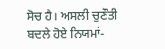ਸੋਚ ਹੈ। ਅਸਲੀ ਚੁਣੌਤੀ ਬਦਲੇ ਹੋਏ ਨਿਯਮਾਂ-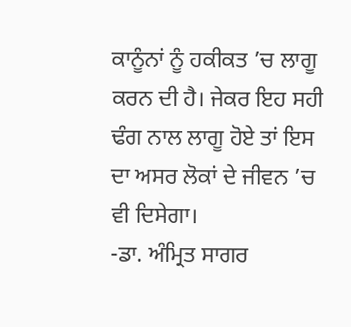ਕਾਨੂੰਨਾਂ ਨੂੰ ਹਕੀਕਤ ’ਚ ਲਾਗੂ ਕਰਨ ਦੀ ਹੈ। ਜੇਕਰ ਇਹ ਸਹੀ ਢੰਗ ਨਾਲ ਲਾਗੂ ਹੋਏ ਤਾਂ ਇਸ ਦਾ ਅਸਰ ਲੋਕਾਂ ਦੇ ਜੀਵਨ ’ਚ ਵੀ ਦਿਸੇਗਾ।
-ਡਾ. ਅੰਮ੍ਰਿਤ ਸਾਗਰ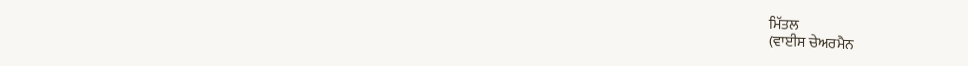ਮਿੱਤਲ
(ਵਾਈਸ ਚੇਅਰਮੈਨ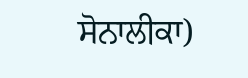ਸੋਨਾਲੀਕਾ)